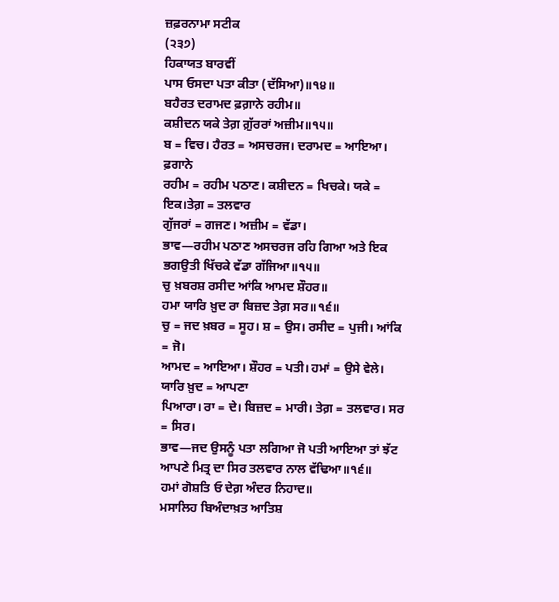ਜ਼ਫ਼ਰਨਾਮਾ ਸਟੀਕ
(੨੩੭)
ਹਿਕਾਯਤ ਬਾਰਵੀਂ
ਪਾਸ ਓਸਦਾ ਪਤਾ ਕੀਤਾ (ਦੱਸਿਆ)॥੧੪॥
ਬਹੈਰਤ ਦਰਾਮਦ ਫ਼ਗ਼ਾਨੇ ਰਹੀਮ॥
ਕਸ਼ੀਦਨ ਯਕੇ ਤੇਗ਼ ਗ਼ੁੱਰਰਾਂ ਅਜ਼ੀਮ॥੧੫॥
ਬ = ਵਿਚ। ਹੈਰਤ = ਅਸਚਰਜ। ਦਰਾਮਦ = ਆਇਆ। ਫ਼ਗਾਨੇ
ਰਹੀਮ = ਰਹੀਮ ਪਠਾਣ। ਕਸ਼ੀਦਨ = ਖਿਚਕੇ। ਯਕੇ = ਇਕ।ਤੇਗ਼ = ਤਲਵਾਰ
ਗੁੱਜਰਾਂ = ਗਜਣ। ਅਜ਼ੀਮ = ਵੱਡਾ।
ਭਾਵ—ਰਹੀਮ ਪਠਾਣ ਅਸਚਰਜ ਰਹਿ ਗਿਆ ਅਤੇ ਇਕ ਭਗਉਤੀ ਖਿੱਚਕੇ ਵੱਡਾ ਗੱਜਿਆ॥੧੫॥
ਚੁ ਖ਼ਬਰਸ਼ ਰਸੀਦ ਆਂਕਿ ਆਮਦ ਸ਼ੌਹਰ॥
ਹਮਾ ਯਾਰਿ ਖ਼ੁਦ ਰਾ ਬਿਜ਼ਦ ਤੇਗ਼ ਸਰ॥੧੬॥
ਚੁ = ਜਦ ਖ਼ਬਰ = ਸੂਹ। ਸ਼ = ਉਸ। ਰਸੀਦ = ਪੁਜੀ। ਆਂਕਿ = ਜੋ।
ਆਮਦ = ਆਇਆ। ਸ਼ੌਹਰ = ਪਤੀ। ਹਮਾਂ = ਉਸੇ ਵੇਲੇ। ਯਾਰਿ ਖ਼ੁਦ = ਆਪਣਾ
ਪਿਆਰਾ। ਰਾ = ਦੇ। ਬਿਜ਼ਦ = ਮਾਰੀ। ਤੇਗ਼ = ਤਲਵਾਰ। ਸਰ = ਸਿਰ।
ਭਾਵ—ਜਦ ਉਸਨੂੰ ਪਤਾ ਲਗਿਆ ਜੋ ਪਤੀ ਆਇਆ ਤਾਂ ਝੱਟ ਆਪਣੇ ਮਿਤ੍ਰ ਦਾ ਸਿਰ ਤਲਵਾਰ ਨਾਲ ਵੱਢਿਆ॥੧੬॥
ਹਮਾਂ ਗੋਸ਼ਤਿ ਓ ਦੇਗ਼ ਅੰਦਰ ਨਿਹਾਦ॥
ਮਸਾਲਿਹ ਬਿਅੰਦਾਖ਼ਤ ਆਤਿਸ਼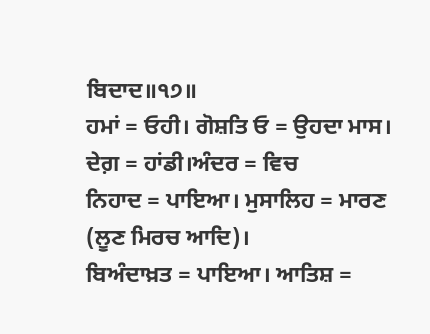ਬਿਦਾਦ॥੧੭॥
ਹਮਾਂ = ਓਹੀ। ਗੋਸ਼ਤਿ ਓ = ਉਹਦਾ ਮਾਸ। ਦੇਗ਼ = ਹਾਂਡੀ।ਅੰਦਰ = ਵਿਚ
ਨਿਹਾਦ = ਪਾਇਆ। ਮੁਸਾਲਿਹ = ਮਾਰਣ (ਲੂਣ ਮਿਰਚ ਆਦਿ)।
ਬਿਅੰਦਾਖ਼ਤ = ਪਾਇਆ। ਆਤਿਸ਼ =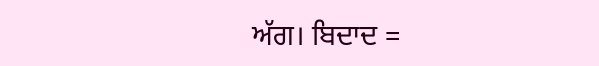ਅੱਗ। ਬਿਦਾਦ =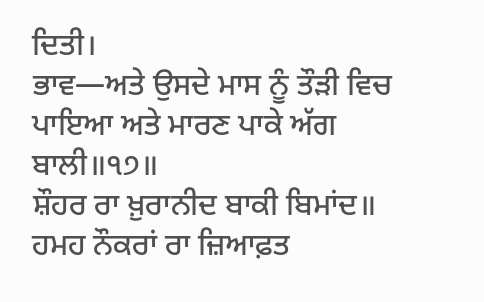ਦਿਤੀ।
ਭਾਵ—ਅਤੇ ਉਸਦੇ ਮਾਸ ਨੂੰ ਤੌੜੀ ਵਿਚ ਪਾਇਆ ਅਤੇ ਮਾਰਣ ਪਾਕੇ ਅੱਗ ਬਾਲੀ॥੧੭॥
ਸ਼ੌਹਰ ਰਾ ਖ਼ੁਰਾਨੀਦ ਬਾਕੀ ਬਿਮਾਂਦ॥
ਹਮਹ ਨੌਕਰਾਂ ਰਾ ਜ਼ਿਆਫ਼ਤ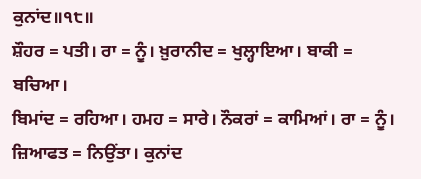ਕੁਨਾਂਦ॥੧੮॥
ਸ਼ੌਹਰ = ਪਤੀ। ਰਾ = ਨੂੰ। ਖ਼ੁਰਾਨੀਦ = ਖੁਲ੍ਹਾਇਆ। ਬਾਕੀ = ਬਚਿਆ।
ਬਿਮਾਂਦ = ਰਹਿਆ। ਹਮਹ = ਸਾਰੇ। ਨੌਕਰਾਂ = ਕਾਮਿਆਂ। ਰਾ = ਨੂੰ।
ਜ਼ਿਆਫਤ = ਨਿਉਂਤਾ। ਕੁਨਾਂਦ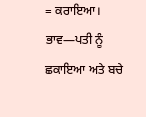= ਕਰਾਇਆ।
ਭਾਵ—ਪਤੀ ਨੂੰ ਛਕਾਇਆ ਅਤੇ ਬਚੇ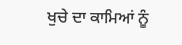ਖੁਚੇ ਦਾ ਕਾਮਿਆਂ ਨੂੰ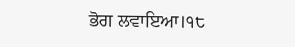ਭੋਗ ਲਵਾਇਆ।੧੮